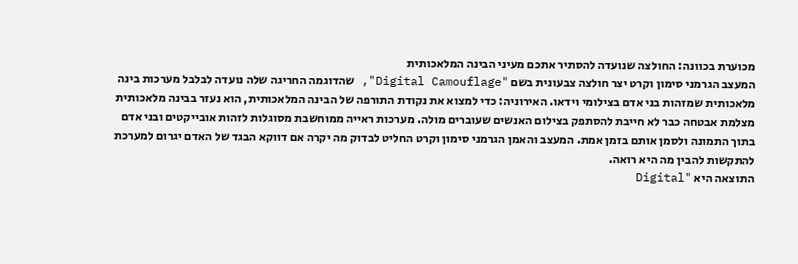מכוערת בכוונה: החולצה שנועדה להסתיר אתכם מעיני הבינה המלאכותית
המעצב הגרמני סימון וקרט יצר חולצה צבעונית בשם "Digital Camouflage", שהדוגמה החריגה שלה נועדה לבלבל מערכות בינה מלאכותית שמזהות בני אדם בצילומי וידאו. האירוניה: כדי למצוא את נקודת התורפה של הבינה המלאכותית, הוא נעזר בבינה מלאכותית
מצלמת אבטחה כבר לא חייבת להסתפק בצילום האנשים שעוברים מולה. מערכות ראייה ממוחשבת מסוגלות לזהות אובייקטים ובני אדם בתוך התמונה ולסמן אותם בזמן אמת. המעצב והאמן הגרמני סימון וקרט החליט לבדוק מה יקרה אם דווקא הבגד של האדם יגרום למערכת להתקשות להבין מה היא רואה.
התוצאה היא "Digital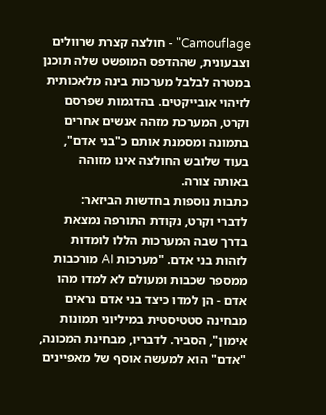Camouflage" - חולצה קצרת שרוולים וצבעונית, שההדפס המופשט שלה תוכנן במטרה לבלבל מערכות בינה מלאכותית לזיהוי אובייקטים. בהדגמות שפרסם וקרט, המערכת מזהה אנשים אחרים בתמונה ומסמנת אותם כ"בני אדם", בעוד שלובש החולצה אינו מזוהה באותה צורה.
כתבות נוספות בחדשות הביזאר:
לדברי וקרט, נקודת התורפה נמצאת בדרך שבה המערכות הללו לומדות לזהות בני אדם. "מערכות AI מורכבות ממספר שכבות ומעולם לא למדו מהו אדם - הן למדו כיצד בני אדם נראים מבחינה סטטיסטית במיליוני תמונות אימון", הסביר. לדבריו, מבחינת המכונה, "אדם" הוא למעשה אוסף של מאפיינים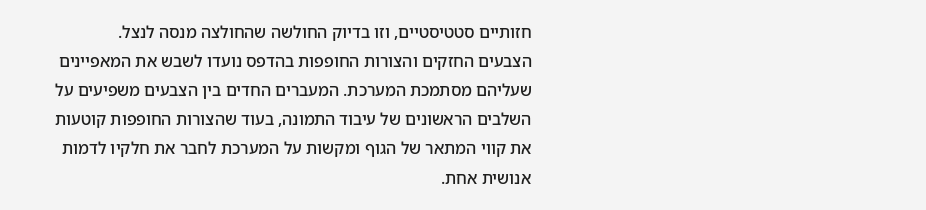חזותיים סטטיסטיים, וזו בדיוק החולשה שהחולצה מנסה לנצל.
הצבעים החזקים והצורות החופפות בהדפס נועדו לשבש את המאפיינים שעליהם מסתמכת המערכת. המעברים החדים בין הצבעים משפיעים על השלבים הראשונים של עיבוד התמונה, בעוד שהצורות החופפות קוטעות את קווי המתאר של הגוף ומקשות על המערכת לחבר את חלקיו לדמות אנושית אחת.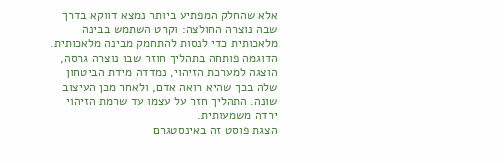אלא שהחלק המפתיע ביותר נמצא דווקא בדרך שבה נוצרה החולצה: וקרט השתמש בבינה מלאכותית כדי לנסות להתחמק מבינה מלאכותית. הדוגמה פותחה בתהליך חוזר שבו נוצרה גרסה, הוצגה למערכת הזיהוי, נמדדה מידת הביטחון שלה בכך שהיא רואה אדם, ולאחר מכן העיצוב שונה. התהליך חזר על עצמו עד שרמת הזיהוי ירדה משמעותית.
הצגת פוסט זה באינסטגרם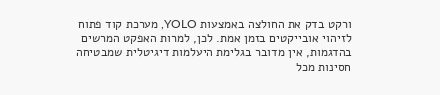ורקט בדק את החולצה באמצעות YOLO, מערכת קוד פתוח לזיהוי אובייקטים בזמן אמת. לכן, למרות האפקט המרשים בהדגמות, אין מדובר בגלימת היעלמות דיגיטלית שמבטיחה חסינות מכל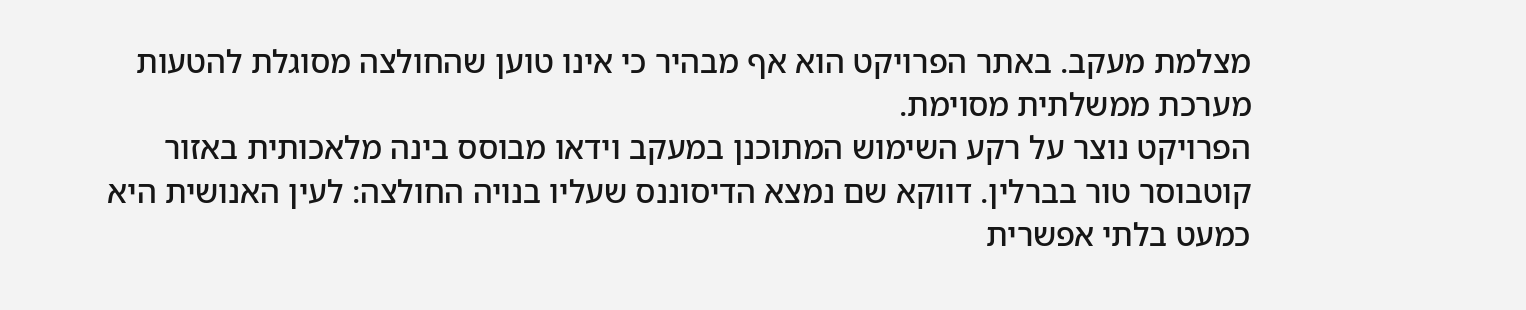מצלמת מעקב. באתר הפרויקט הוא אף מבהיר כי אינו טוען שהחולצה מסוגלת להטעות מערכת ממשלתית מסוימת.
הפרויקט נוצר על רקע השימוש המתוכנן במעקב וידאו מבוסס בינה מלאכותית באזור קוטבוסר טור בברלין. דווקא שם נמצא הדיסוננס שעליו בנויה החולצה: לעין האנושית היא כמעט בלתי אפשרית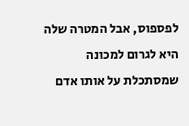לפספוס, אבל המטרה שלה היא לגרום למכונה שמסתכלת על אותו אדם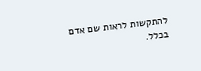להתקשות לראות שם אדם בכלל.